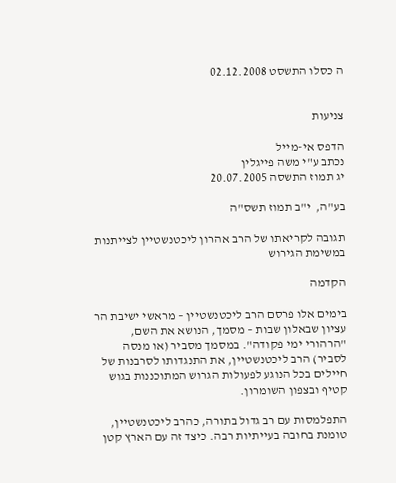ה כסלו התשסט 02.12.2008


צניעות

הדפס אי-מייל
נכתב ע"י משה פייגלין
יג תמוז התשסה 20.07.2005

בע"ה,  י"ב תמוז תשס"ה

תגובה לקריאתו של הרב אהרון ליכטנשטיין לצייתנות במשימת הגירוש

הקדמה

בימים אלו פרסם הרב ליכטנשטיין – מראשי ישיבת הר עציון שבאלון שבות – מסמך, הנושא את השם, "הרהורי ימי פקודה". במסמך מסביר (או מנסה לסביר) הרב ליכטנשטיין, את התנגדותו לסרבנות של חיילים בכל הנוגע לפעולות הגרוש המתוכננות בגוש קטיף ובצפון השומרון.

התפלמסות עם רב גדול בתורה, כהרב ליכטנשטיין, טומנת בחובה בעייתיות רבה. כיצד זה עם הארץ קטן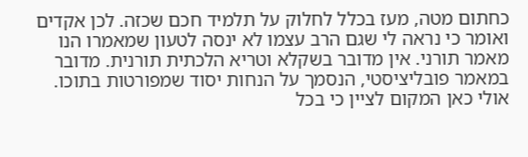כחתום מטה, מעז בכלל לחלוק על תלמיד חכם שכזה. לכן אקדים ואומר כי נראה לי שגם הרב עצמו לא ינסה לטעון שמאמרו הנו מאמר תורני. אין מדובר בשקלא וטריא הלכתית תורנית. מדובר במאמר פובליציסטי, הנסמך על הנחות יסוד שמפורטות בתוכו. אולי כאן המקום לציין כי בכל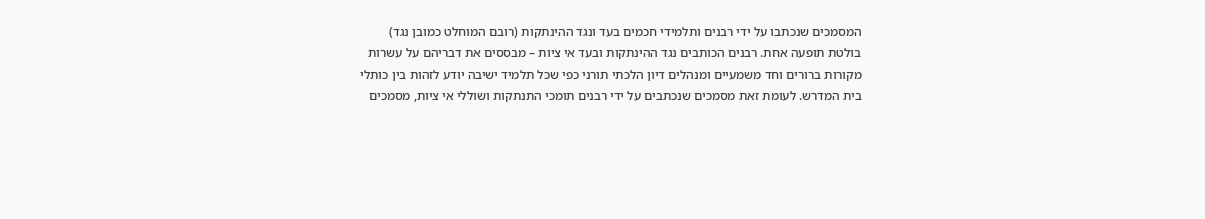המסמכים שנכתבו על ידי רבנים ותלמידי חכמים בעד ונגד ההינתקות (רובם המוחלט כמובן נגד) בולטת תופעה אחת. רבנים הכותבים נגד ההינתקות ובעד אי ציות – מבססים את דבריהם על עשרות מקורות ברורים וחד משמעיים ומנהלים דיון הלכתי תורני כפי שכל תלמיד ישיבה יודע לזהות בין כותלי בית המדרש. לעומת זאת מסמכים שנכתבים על ידי רבנים תומכי התנתקות ושוללי אי ציות, מסמכים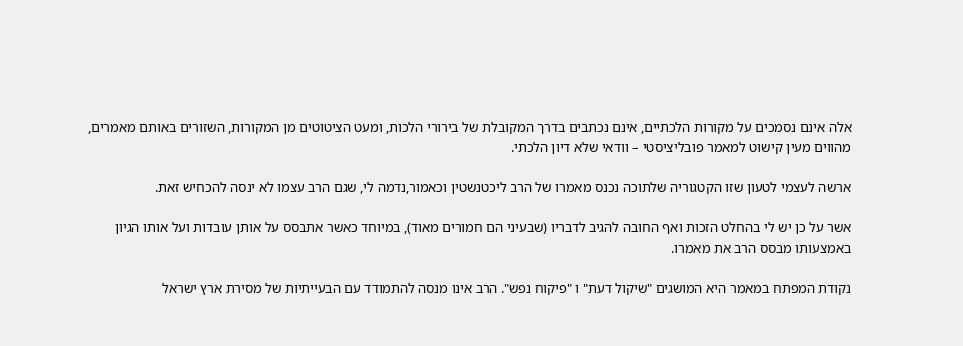אלה אינם נסמכים על מקורות הלכתיים, אינם נכתבים בדרך המקובלת של בירורי הלכות, ומעט הציטוטים מן המקורות, השזורים באותם מאמרים, מהווים מעין קישוט למאמר פובליציסטי – וודאי שלא דיון הלכתי.

ארשה לעצמי לטעון שזו הקטגוריה שלתוכה נכנס מאמרו של הרב ליכטנשטין וכאמור,נדמה לי, שגם הרב עצמו לא ינסה להכחיש זאת.

אשר על כן יש לי בהחלט הזכות ואף החובה להגיב לדבריו (שבעיני הם חמורים מאוד), במיוחד כאשר אתבסס על אותן עובדות ועל אותו הגיון באמצעותו מבסס הרב את מאמרו.

נקודת המפתח במאמר היא המושגים "שיקול דעת" ו "פיקוח נפש". הרב אינו מנסה להתמודד עם הבעייתיות של מסירת ארץ ישראל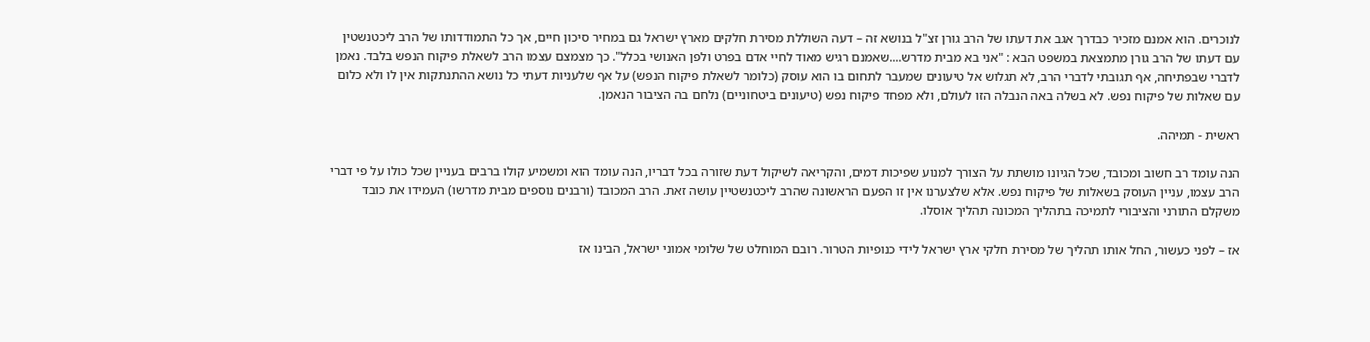לנוכרים. הוא אמנם מזכיר כבדרך אגב את דעתו של הרב גורן זצ"ל בנושא זה – דעה השוללת מסירת חלקים מארץ ישראל גם במחיר סיכון חיים, אך כל התמודדותו של הרב ליכטנשטין עם דעתו של הרב גורן מתמצאת במשפט הבא : "אני בא מבית מדרש....שאמנם רגיש מאוד לחיי אדם בפרט ולפן האנושי בכלל". כך מצמצם עצמו הרב לשאלת פיקוח הנפש בלבד. נאמן לדברי שבפתיחה, אף תגובתי לדברי הרב, לא תגלוש אל טיעונים שמעבר לתחום בו הוא עוסק (כלומר לשאלת פיקוח הנפש) על אף שלעניות דעתי כל נושא ההתנתקות אין לו ולא כלום עם שאלות של פיקוח נפש. לא בשלה באה הנבלה הזו לעולם, ולא מפחד פיקוח נפש (טיעונים ביטחוניים) נלחם בה הציבור הנאמן.

ראשית - תמיהה.

הנה עומד רב חשוב ומכובד, שכל הגיונו מושתת על הצורך למנוע שפיכות דמים, והקריאה לשיקול דעת שזורה בכל דבריו, הנה עומד הוא ומשמיע קולו ברבים בעניין שכל כולו על פי דברי הרב עצמו, עניין העוסק בשאלות של פיקוח נפש. אלא שלצערנו אין זו הפעם הראשונה שהרב ליכטנשטיין עושה זאת. הרב המכובד (ורבנים נוספים מבית מדרשו) העמידו את כובד משקלם התורני והציבורי לתמיכה בתהליך המכונה תהליך אוסלו.

אז – לפני כעשור, החל אותו תהליך של מסירת חלקי ארץ ישראל לידי כנופיות הטרור. רובם המוחלט של שלומי אמוני ישראל, הבינו אז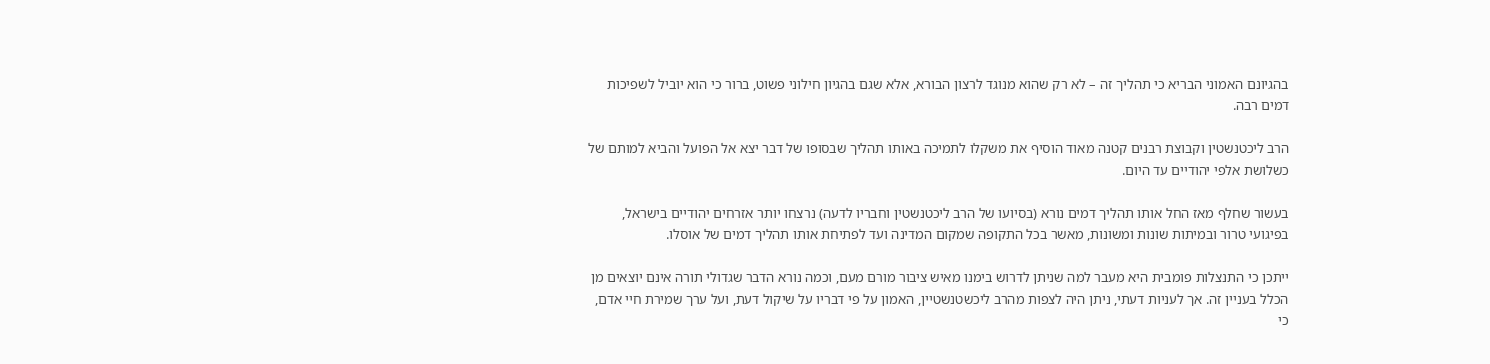בהגיונם האמוני הבריא כי תהליך זה – לא רק שהוא מנוגד לרצון הבורא, אלא שגם בהגיון חילוני פשוט, ברור כי הוא יוביל לשפיכות דמים רבה.

הרב ליכטנשטין וקבוצת רבנים קטנה מאוד הוסיף את משקלו לתמיכה באותו תהליך שבסופו של דבר יצא אל הפועל והביא למותם של כשלושת אלפי יהודיים עד היום.

בעשור שחלף מאז החל אותו תהליך דמים נורא (בסיועו של הרב ליכטנשטין וחבריו לדעה) נרצחו יותר אזרחים יהודיים בישראל, בפיגועי טרור ובמיתות שונות ומשונות, מאשר בכל התקופה שמקום המדינה ועד לפתיחת אותו תהליך דמים של אוסלו.

ייתכן כי התנצלות פומבית היא מעבר למה שניתן לדרוש בימנו מאיש ציבור מורם מעם, וכמה נורא הדבר שגדולי תורה אינם יוצאים מן הכלל בעניין זה. אך לעניות דעתי, ניתן היה לצפות מהרב ליכשטנשטיין, האמון על פי דבריו על שיקול דעת, ועל ערך שמירת חיי אדם, כי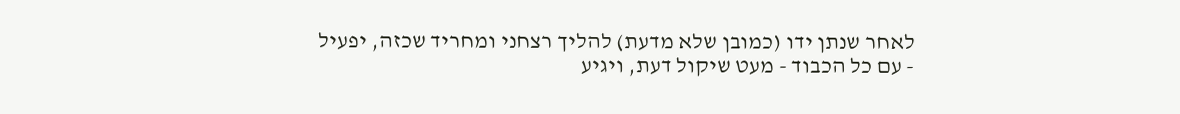לאחר שנתן ידו (כמובן שלא מדעת) להליך רצחני ומחריד שכזה, יפעיל - עם כל הכבוד - מעט שיקול דעת, ויגיע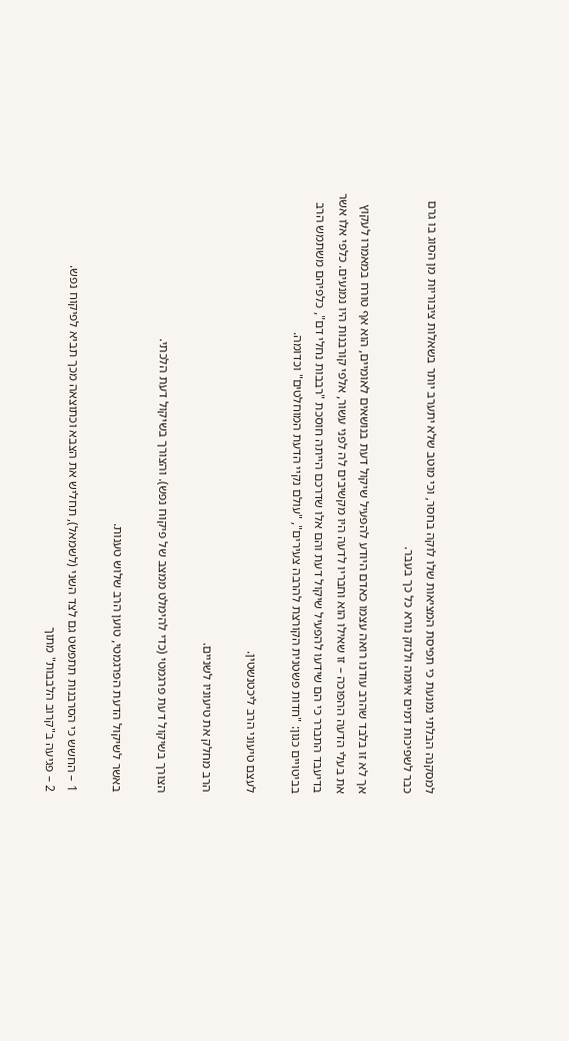למסקנה הבלתי נמנעת כי תפיסת המציאות שלו לוקה בחסר, וכי מוטב שלא יתערב יותר בשאלות ציבוריות מן הסוג בו גרם כבר לשפיכות דמים איומה ולנזק נורא כל כך בעבר.

אך לא זו בלבד שהרב עודנו רואה עצמו כאדם היודע להפעיל שיקול דעת בנושאים לאומיים, הוא אף טורח במאמרו לעקוץ את בעלי הדעה ההפוכה – זו שאילו הוא וחבריו לדעה היו מקשיבים לה לפני עשור, אלפי קורבנות היו נמנעים. כלפי אלו אשר בדיעבד התברר כי הם שידעו להפעיל שיקול דעת והם אלו שדרכם הייתה חוסכת "רבבות נחלי דם", כלפיהם משתמש הרב בביטויים כגון: "חדות פשטנית הקורצת להרבה צעירים", "עולם נקיי הדעת המוחלטים" וכדומה.

לעצם טיעוני הרב ליכטנשטין.

הרב מחלק את טיעוניו לשניים.

הצורך בשיקול דעת פרגמטי (כדי להימלט ממצב של פיקוח נפש). והצורך בשיקול דעת הלכתי.

באשר לשיקול הדעת הפרגמטי, טוען הרב שלוש טענות.

1 – החשש כי הסרבנות תתפשט גם לצד השני (לשמאל), תחליש את הצבא וכתוצאה מכך תביא לפיקוח נפש.
2 – פגיעה ב"קרוב הלבבות" מתוך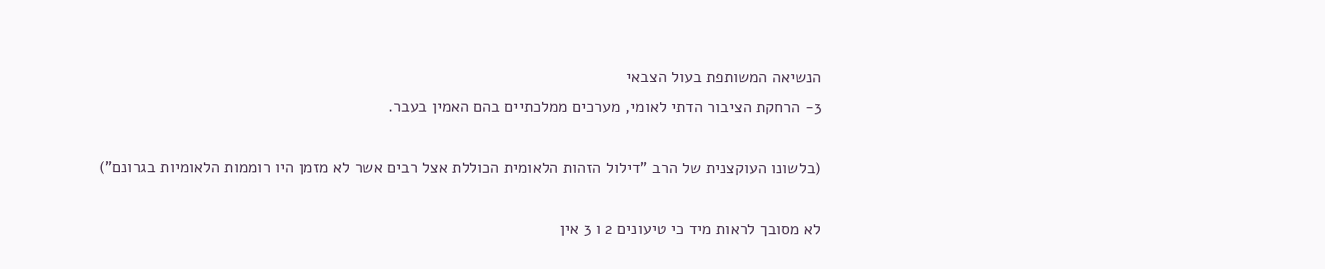הנשיאה המשותפת בעול הצבאי
3- הרחקת הציבור הדתי לאומי, מערכים ממלכתיים בהם האמין בעבר.

(בלשונו העוקצנית של הרב "דילול הזהות הלאומית הכוללת אצל רבים אשר לא מזמן היו רוממות הלאומיות בגרונם")

לא מסובך לראות מיד כי טיעונים 2 ו 3 אין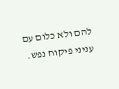להם ולא כלום עם עניני פיקוח נפש.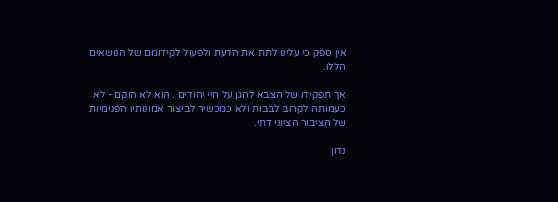אין ספק כי עלינו לתת את הדעת ולפעול לקידומם של הנושאים הללו.

אך תפקידו של הצבא להגן על חיי יהודים . הוא לא הוקם - לא כעמותה לקרוב לבבות ולא כמכשיר לביצור אמונותיו הפנימיות של הציבור הציוני דתי.

נדון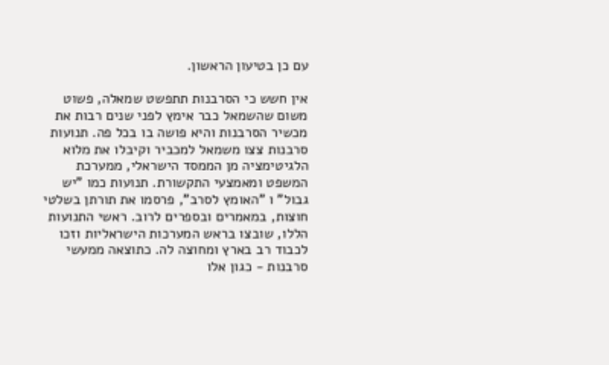עם כן בטיעון הראשון.

אין חשש כי הסרבנות תתפשט שמאלה, פשוט משום שהשמאל כבר אימץ לפני שנים רבות את מכשיר הסרבנות והיא פושה בו בכל פה. תנועות סרבנות צצו משמאל למכביר וקיבלו את מלוא הלגיטימציה מן הממסד הישראלי, ממערכת המשפט ומאמצעי התקשורת. תנועות כמו "יש גבול" ו "האומץ לסרב", פרסמו את תורתן בשלטי חוצות, במאמרים ובספרים לרוב. ראשי התנועות הללו, שובצו בראש המערכות הישראליות וזכו לכבוד רב בארץ ומחוצה לה. כתוצאה ממעשי סרבנות - כגון אלו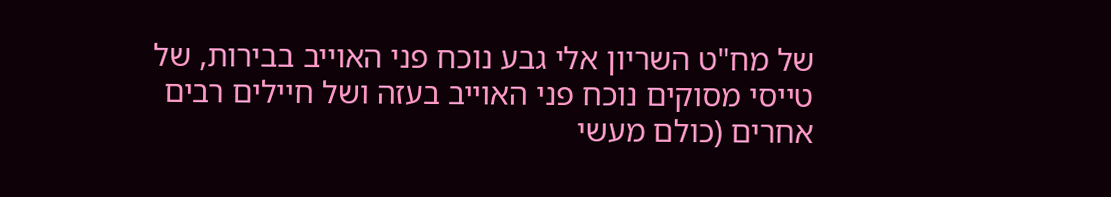של מח"ט השריון אלי גבע נוכח פני האוייב בבירות, של טייסי מסוקים נוכח פני האוייב בעזה ושל חיילים רבים אחרים (כולם מעשי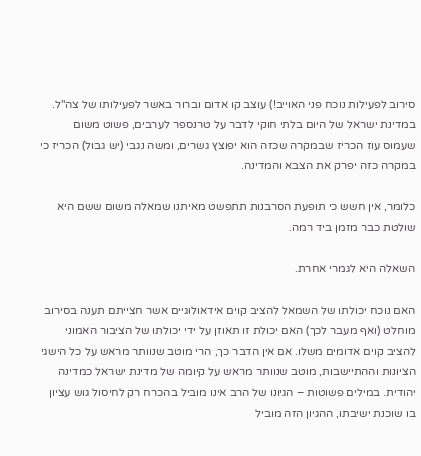סירוב לפעילות נוכח פני האוייב!) עוצב קו אדום וברור באשר לפעילותו של צה"ל. במדינת ישראל של היום בלתי חוקי לדבר על טרנספר לערבים, פשוט משום שעמוס עוז הכריז שבמקרה שכזה הוא יפוצץ גשרים, ומשה נגבי (יש גבול) הכריז כי במקרה כזה יפרק את הצבא והמדינה.

כלומר, אין חשש כי תופעת הסרבנות תתפשט מאיתנו שמאלה משום ששם היא שולטת כבר מזמן ביד רמה.

השאלה היא לגמרי אחרת.

האם נוכח יכולתו של השמאל להציב קוים אידאולוגיים אשר חצייתם תענה בסירוב מוחלט (ואף מעבר לכך) האם יכולת זו תאוזן על ידי יכולתו של הציבור האמוני להציב קוים אדומים משלו. אם אין הדבר כך, הרי מוטב שנוותר מראש על כל הישגי הציונות וההתיישבות, מוטב שנוותר מראש על קיומה של מדינת ישראל כמדינה יהודית. במילים פשוטות – הגיונו של הרב אינו מוביל בהכרח רק לחיסול גוש עציון בו שוכנת ישיבתו, ההגיון הזה מוביל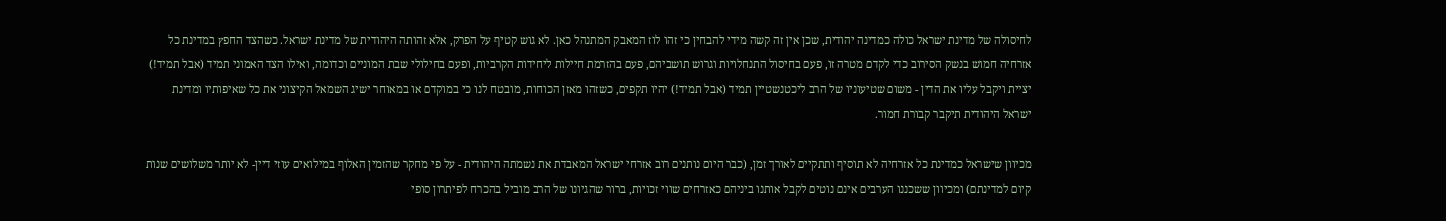לחיסולה של מדינת ישראל כולה כמדינה יהודית, שכן אין זה קשה מידי להבחין כי זהו לוז המאבק המתנהל כאן. לא גוש קטיף על הפרק, אלא זהותה היהודית של מדינת ישראל. כשהצד החפץ במדינת כל אזרחיה חמוש בנשק הסירוב כדי לקדם מטרה זו, פעם בחיסול התנחלויות וגרוש תושביהם, פעם בהזרמת חיילות ליחידות הקרביות, ופעם בחילולי שבת המוניים וכדומה, ואילו הצד האמוני תמיד (אבל תמיד!) יציית ויקבל עליו את הדין - משום שטיעוניו של הרב ליכטנשטיין תמיד (אבל תמיד!) יהיו תקפים, כשזהו מאזן הכוחות, מובטח לנו כי במוקדם או במאוחר ישיג השמאל הקיצוני את כל שאיפותיו ומדינת ישראל היהודית תיקבר קבורת חמור.

מכיוון שישראל כמדינת כל אזרחיה לא תוסיף ותתקיים לאורך זמן, (כבר היום נותנים רוב אזרחי ישראל המאבדת את נשמתה היהודית - על פי מחקר שהזמין האלוף במילואים עוזי דיין- לא יותר משלושים שנות קיום למדינתם) ומכיוון ששכננו הערבים אינם נוטים לקבל אותנו ביניהם כאזרחים שווי זכויות, ברור שהגיונו של הרב מוביל בהכרח לפיתרון סופי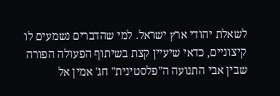לשאלת יהודי ארץ ישראל. למי שהדברים נשמעים לו קיצוניים, כדאי שיעיין קצת בשיתוף הפעולה הפורה שבין אבי התנועה ה"פלסטינית" חג' אמין אל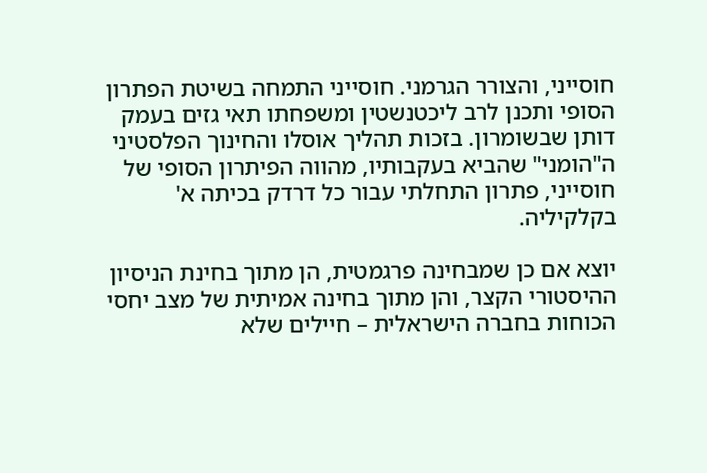חוסייני, והצורר הגרמני. חוסייני התמחה בשיטת הפתרון הסופי ותכנן לרב ליכטנשטין ומשפחתו תאי גזים בעמק דותן שבשומרון. בזכות תהליך אוסלו והחינוך הפלסטיני ה"הומני" שהביא בעקבותיו, מהווה הפיתרון הסופי של חוסייני, פתרון התחלתי עבור כל דרדק בכיתה א' בקלקיליה.

יוצא אם כן שמבחינה פרגמטית, הן מתוך בחינת הניסיון ההיסטורי הקצר, והן מתוך בחינה אמיתית של מצב יחסי הכוחות בחברה הישראלית – חיילים שלא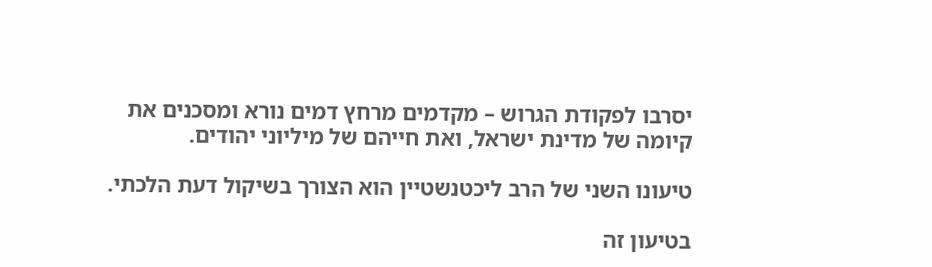יסרבו לפקודת הגרוש – מקדמים מרחץ דמים נורא ומסכנים את קיומה של מדינת ישראל, ואת חייהם של מיליוני יהודים.

טיעונו השני של הרב ליכטנשטיין הוא הצורך בשיקול דעת הלכתי.

בטיעון זה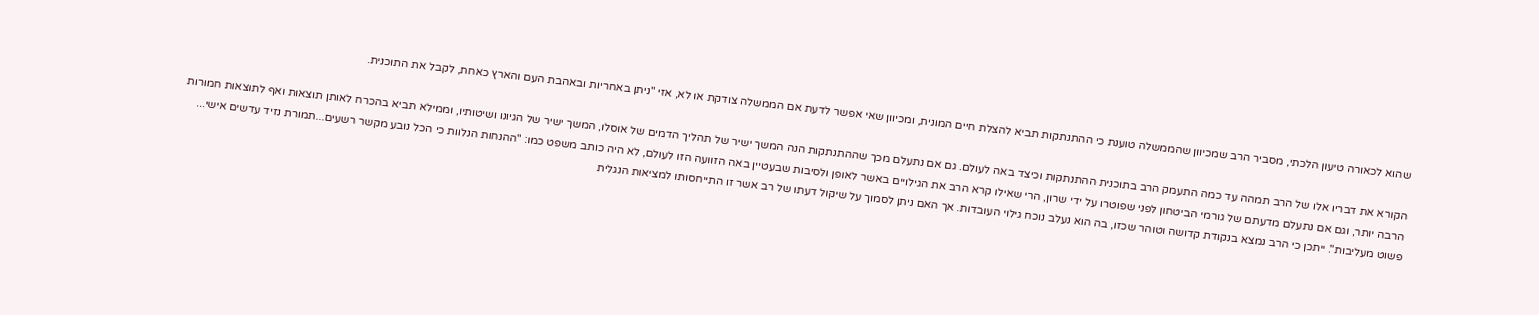שהוא לכאורה טיעון הלכתי, מסביר הרב שמכיוון שהממשלה טוענת כי ההתנתקות תביא להצלת חיים המונית, ומכיוון שאי אפשר לדעת אם הממשלה צודקת או לא, אזי "ניתן באחריות ובאהבת העם והארץ כאחת, לקבל את התוכנית.

הקורא את דבריו אלו של הרב תמהה עד כמה התעמק הרב בתוכנית ההתנתקות וכיצד באה לעולם. גם אם נתעלם מכך שההתנתקות הנה המשך ישיר של תהליך הדמים של אוסלו, המשך ישיר של הגיונו ושיטותיו, וממילא תביא בהכרח לאותן תוצאות ואף לתוצאות חמורות הרבה יותר, וגם אם נתעלם מדעתם של גורמי הביטחון לפני שפוטרו על ידי שרון, הרי שאילו קרא הרב את הגילויים באשר לאופן ולסיבות שבעטיין באה הזוועה הזו לעולם, לא היה כותב משפט כמו: "ההנחות הנלוות כי הכל נובע מקשר רשעים...תמורת נזיד עדשים אישי... פשוט מעליבות". ייתכן כי הרב נמצא בנקודת קדושה וטוהר שכזו, בה הוא נעלב נוכח גילוי העובדות. אך האם ניתן לסמוך על שיקול דעתו של רב אשר זו התייחסותו למציאות הנגלית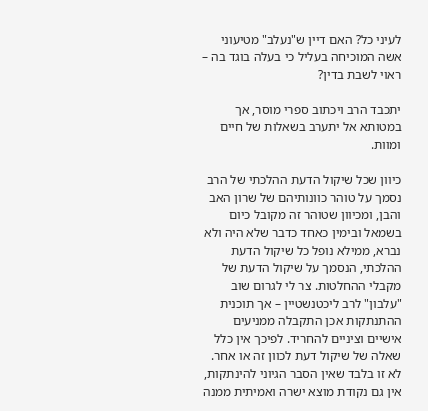לעיני כל? האם דיין ש"נעלב" מטיעוני אשה המוכיחה בעליל כי בעלה בוגד בה – ראוי לשבת בדין?

יתכבד הרב ויכתוב ספרי מוסר, אך במטותא אל יתערב בשאלות של חיים ומוות.

כיוון שכל שיקול הדעת ההלכתי של הרב נסמך על טוהר כוונותיהם של שרון האב והבן, ומכיוון שטוהר זה מקובל כיום בשמאל ובימין כאחד כדבר שלא היה ולא נברא, ממילא נופל כל שיקול הדעת ההלכתי, הנסמך על שיקול הדעת של מקבלי ההחלטות. צר לי לגרום שוב "עלבון" לרב ליכטנשטיין – אך תוכנית ההתנתקות אכן התקבלה ממניעים אישיים וציניים להחריד. לפיכך אין כלל שאלה של שיקול דעת לכוון זה או אחר. לא זו בלבד שאין הסבר הגיוני להינתקות, אין גם נקודת מוצא ישרה ואמיתית ממנה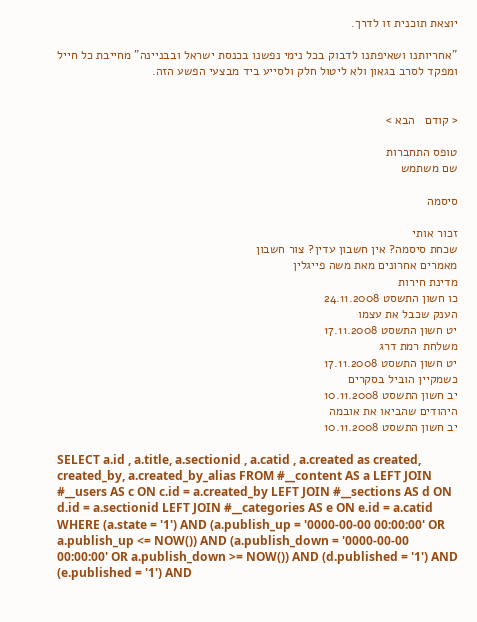יוצאת תוכנית זו לדרך.

"אחריותנו ושאיפתנו לדבוק בכל נימי נפשנו בכנסת ישראל ובבניינה" מחייבת כל חייל ומפקד לסרב בגאון ולא ליטול חלק ולסייע ביד מבצעי הפשע הזה.


< קודם   הבא >

טופס התחברות
שם משתמש

סיסמה

זכור אותי
שכחת סיסמה? אין חשבון עדין? צור חשבון
מאמרים אחרונים מאת משה פייגלין
מדינת חירות
כו חשון התשסט 24.11.2008
הענק שכבל את עצמו
יט חשון התשסט 17.11.2008
משלחת רמת דרג
יט חשון התשסט 17.11.2008
כשמקיין הוביל בסקרים
יב חשון התשסט 10.11.2008
היהודים שהביאו את אובמה
יב חשון התשסט 10.11.2008

SELECT a.id , a.title, a.sectionid , a.catid , a.created as created, created_by, a.created_by_alias FROM #__content AS a LEFT JOIN #__users AS c ON c.id = a.created_by LEFT JOIN #__sections AS d ON d.id = a.sectionid LEFT JOIN #__categories AS e ON e.id = a.catid WHERE (a.state = '1') AND (a.publish_up = '0000-00-00 00:00:00' OR a.publish_up <= NOW()) AND (a.publish_down = '0000-00-00 00:00:00' OR a.publish_down >= NOW()) AND (d.published = '1') AND (e.published = '1') AND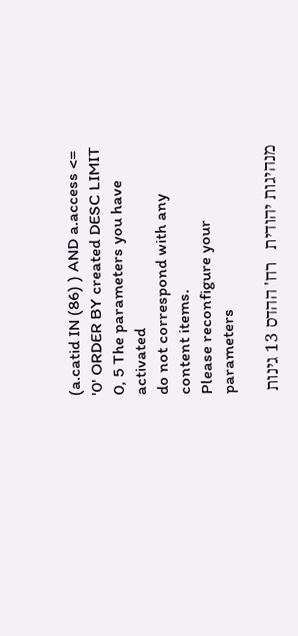(a.catid IN (86) ) AND a.access <= '0' ORDER BY created DESC LIMIT 0, 5 The parameters you have activated
do not correspond with any content items.
Please reconfigure your parameters

מנהיגות יהודית   רח' ההדס 13 גינות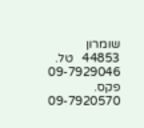שומרון 44853   טל. 09-7929046   פקס. 09-7920570